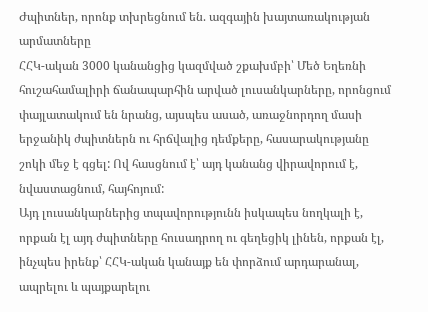Ժպիտներ, որոնք տխրեցնում են. ազգային խայտառակության արմատները
ՀՀԿ-ական 3000 կանանցից կազմված շքախմբի՝ Մեծ Եղեռնի հուշահամալիրի ճանապարհին արված լուսանկարները, որոնցում փայլատակում են նրանց, այսպես ասած, առաջնորդող մասի երջանիկ ժպիտներն ու հրճվալից դեմքերը, հասարակությանը շոկի մեջ է գցել: Ով հասցնում է՝ այդ կանանց վիրավորում է, նվաստացնում, հայհոյում:
Այդ լուսանկարներից տպավորությունն իսկապես նողկալի է, որքան էլ այդ ժպիտները հուսադրող ու գեղեցիկ լինեն, որքան էլ, ինչպես իրենք՝ ՀՀԿ-ական կանայք են փորձում արդարանալ, ապրելու և պայքարելու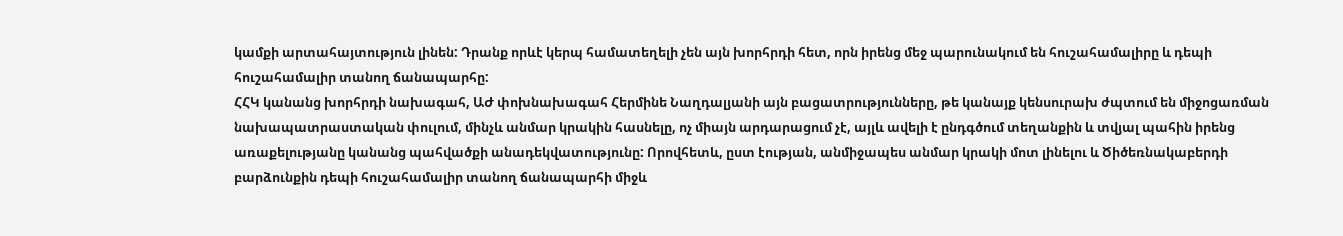կամքի արտահայտություն լինեն: Դրանք որևէ կերպ համատեղելի չեն այն խորհրդի հետ, որն իրենց մեջ պարունակում են հուշահամալիրը և դեպի հուշահամալիր տանող ճանապարհը:
ՀՀԿ կանանց խորհրդի նախագահ, ԱԺ փոխնախագահ Հերմինե Նաղդալյանի այն բացատրությունները, թե կանայք կենսուրախ ժպտում են միջոցառման նախապատրաստական փուլում, մինչև անմար կրակին հասնելը, ոչ միայն արդարացում չէ, այլև ավելի է ընդգծում տեղանքին և տվյալ պահին իրենց առաքելությանը կանանց պահվածքի անադեկվատությունը: Որովհետև, ըստ էության, անմիջապես անմար կրակի մոտ լինելու և Ծիծեռնակաբերդի բարձունքին դեպի հուշահամալիր տանող ճանապարհի միջև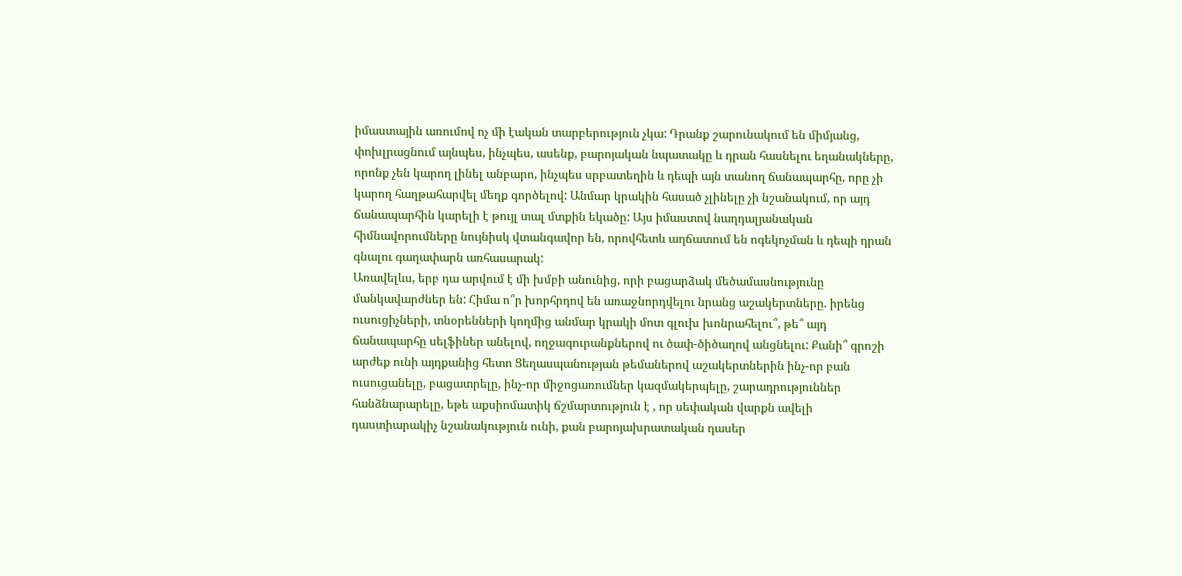իմաստային առումով ոչ մի էական տարբերություն չկա: Դրանք շարունակում են միմյանց, փոխլրացնում այնպես, ինչպես, ասենք, բարոյական նպատակը և դրան հասնելու եղանակները, որոնք չեն կարող լինել անբարո, ինչպես սրբատեղին և դեպի այն տանող ճանապարհը, որը չի կարող հաղթահարվել մեղք գործելով: Անմար կրակին հասած չլինելը չի նշանակում, որ այդ ճանապարհին կարելի է թույլ տալ մտքին եկածը: Այս իմաստով նաղդալյանական հիմնավորումները նույնիսկ վտանգավոր են, որովհետև աղճատում են ոգեկոչման և դեպի դրան գնալու գաղափարն առհասարակ:
Առավելևս, երբ դա արվում է մի խմբի անունից, որի բացարձակ մեծամասնությունը մանկավարժներ են: Հիմա ո՞ր խորհրդով են առաջնորդվելու նրանց աշակերտները. իրենց ուսուցիչների, տնօրենների կողմից անմար կրակի մոտ գլուխ խոնրահելու՞, թե՞ այդ ճանապարհը սելֆիներ անելով, ողջագուրանքներով ու ծափ-ծիծաղով անցնելու: Քանի՞ գրոշի արժեք ունի այդքանից հետո Ցեղասպանության թեմաներով աշակերտներին ինչ-որ բան ուսուցանելը, բացատրելը, ինչ-որ միջոցառումներ կազմակերպելը, շարադրություններ հանձնարարելը, եթե աքսիոմատիկ ճշմարտություն է , որ սեփական վարքն ավելի դաստիարակիչ նշանակություն ունի, քան բարոյախրատական դասեր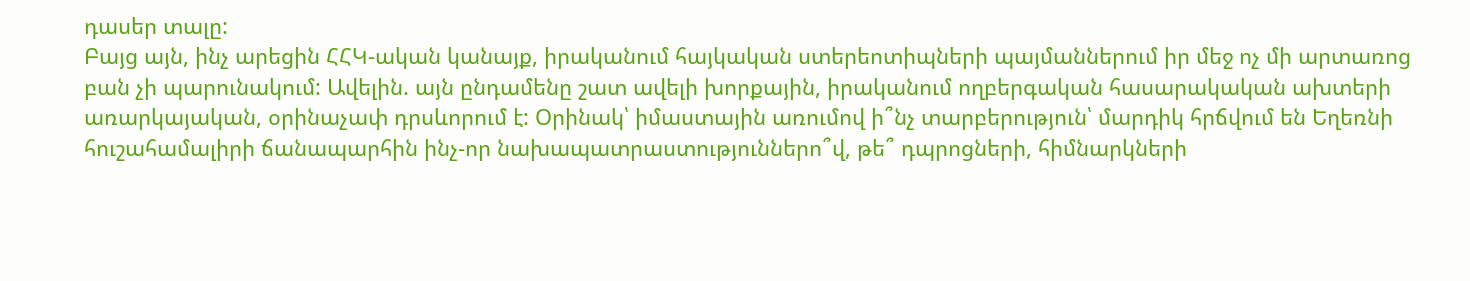դասեր տալը:
Բայց այն, ինչ արեցին ՀՀԿ-ական կանայք, իրականում հայկական ստերեոտիպների պայմաններում իր մեջ ոչ մի արտառոց բան չի պարունակում: Ավելին. այն ընդամենը շատ ավելի խորքային, իրականում ողբերգական հասարակական ախտերի առարկայական, օրինաչափ դրսևորում է: Օրինակ՝ իմաստային առումով ի՞նչ տարբերություն՝ մարդիկ հրճվում են Եղեռնի հուշահամալիրի ճանապարհին ինչ-որ նախապատրաստություններո՞վ, թե՞ դպրոցների, հիմնարկների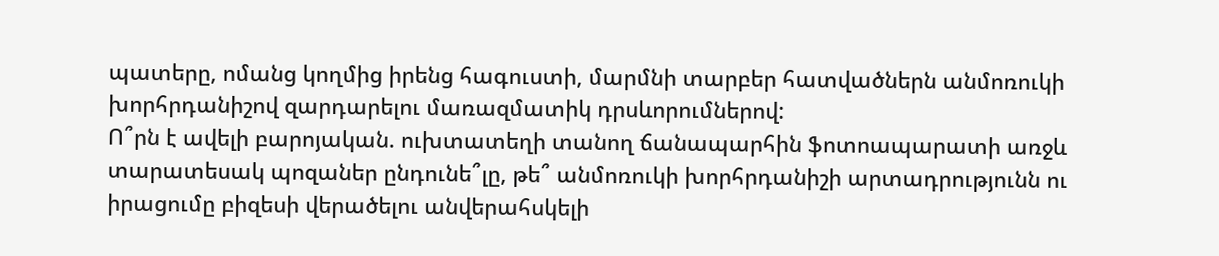պատերը, ոմանց կողմից իրենց հագուստի, մարմնի տարբեր հատվածներն անմոռուկի խորհրդանիշով զարդարելու մառազմատիկ դրսևորումներով:
Ո՞րն է ավելի բարոյական. ուխտատեղի տանող ճանապարհին ֆոտոապարատի առջև տարատեսակ պոզաներ ընդունե՞լը, թե՞ անմոռուկի խորհրդանիշի արտադրությունն ու իրացումը բիզեսի վերածելու անվերահսկելի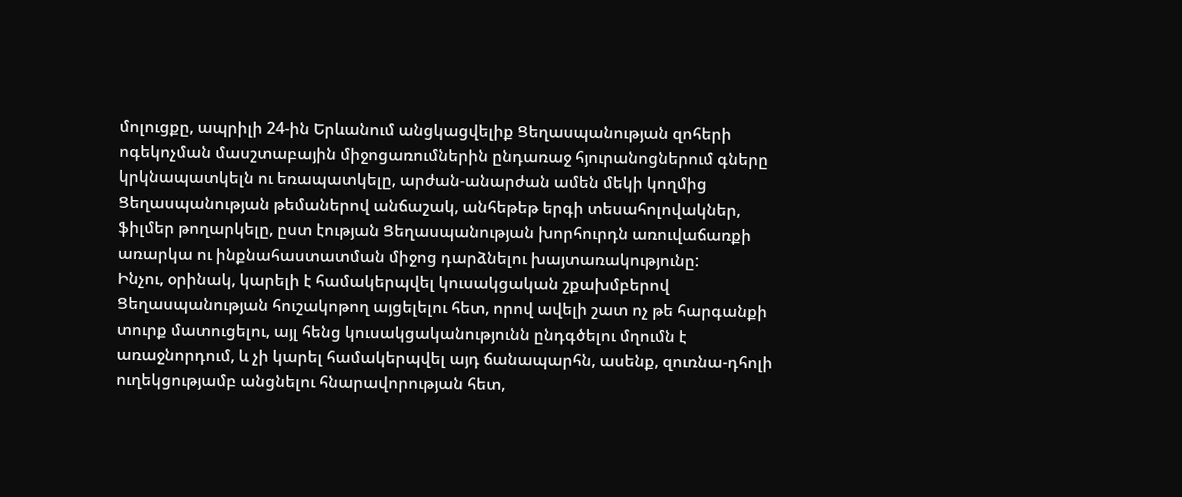մոլուցքը, ապրիլի 24-ին Երևանում անցկացվելիք Ցեղասպանության զոհերի ոգեկոչման մասշտաբային միջոցառումներին ընդառաջ հյուրանոցներում գները կրկնապատկելն ու եռապատկելը, արժան-անարժան ամեն մեկի կողմից Ցեղասպանության թեմաներով անճաշակ, անհեթեթ երգի տեսահոլովակներ, ֆիլմեր թողարկելը, ըստ էության Ցեղասպանության խորհուրդն առուվաճառքի առարկա ու ինքնահաստատման միջոց դարձնելու խայտառակությունը:
Ինչու, օրինակ, կարելի է համակերպվել կուսակցական շքախմբերով Ցեղասպանության հուշակոթող այցելելու հետ, որով ավելի շատ ոչ թե հարգանքի տուրք մատուցելու, այլ հենց կուսակցականությունն ընդգծելու մղումն է առաջնորդում, և չի կարել համակերպվել այդ ճանապարհն, ասենք, զուռնա-դհոլի ուղեկցությամբ անցնելու հնարավորության հետ,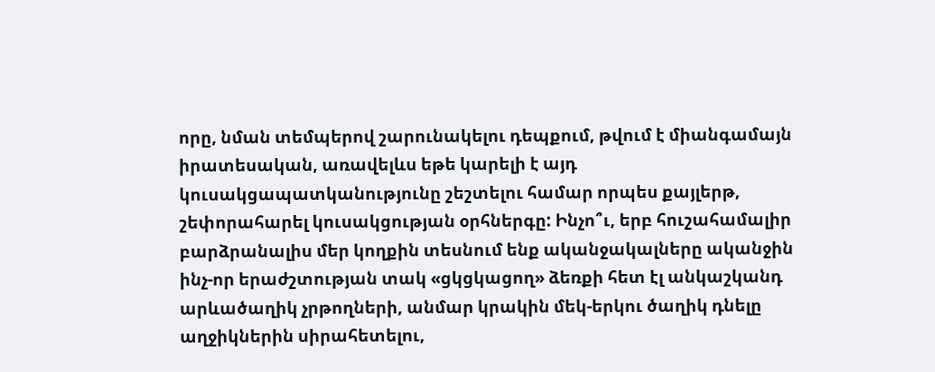որը, նման տեմպերով շարունակելու դեպքում, թվում է միանգամայն իրատեսական, առավելևս եթե կարելի է այդ կուսակցապատկանությունը շեշտելու համար որպես քայլերթ, շեփորահարել կուսակցության օրհներգը: Ինչո՞ւ, երբ հուշահամալիր բարձրանալիս մեր կողքին տեսնում ենք ականջակալները ականջին ինչ-որ երաժշտության տակ «ցկցկացող» ձեռքի հետ էլ անկաշկանդ արևածաղիկ չրթողների, անմար կրակին մեկ-երկու ծաղիկ դնելը աղջիկներին սիրահետելու,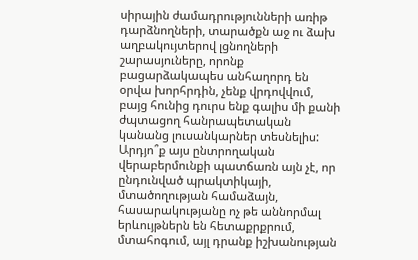սիրային ժամադրությունների առիթ դարձնողների, տարածքն աջ ու ձախ աղբակույտերով լցնողների շարասյուները, որոնք բացարձակապես անհաղորդ են օրվա խորհրդին, չենք վրդովվում, բայց հունից դուրս ենք գալիս մի քանի ժպտացող հանրապետական կանանց լուսանկարներ տեսնելիս:
Արդյո՞ք այս ընտրողական վերաբերմունքի պատճառն այն չէ, որ ընդունված պրակտիկայի, մտածողության համաձայն, հասարակությանը ոչ թե աննորմալ երևույթներն են հետաքրքրում, մտահոգում, այլ դրանք իշխանության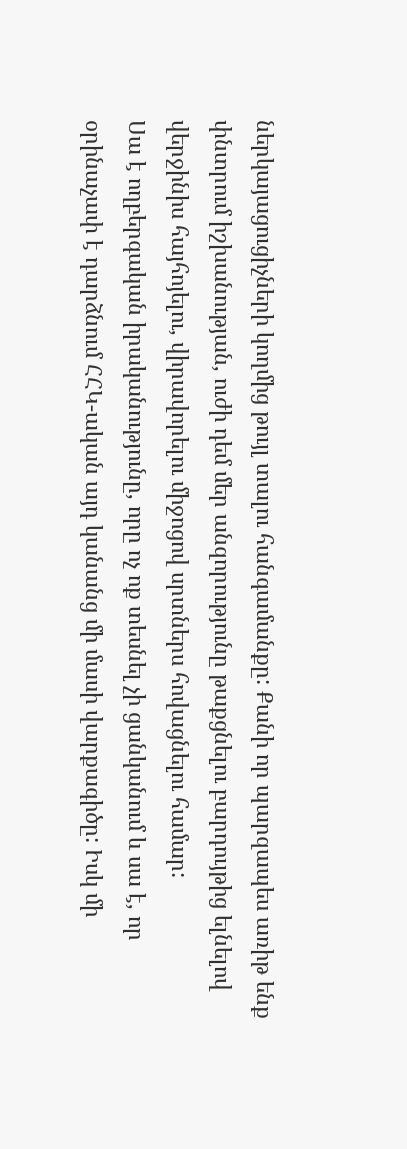ներկայացուցիչների կողմից թույլ տալու հանգամանքը: Քանի որ պարզապես առիթ ենք փնտրում իշխանության, ուժի դեմ մեր անզորությունը թաքցնելու բարդույթից ելնելով վերջինիս հայհոյելու, վիրավորելու միջոցով սրտներս հովացնելու համար:
Սա է ողբերգական իրականությունը, որը ոչ ոք տեսնել չի ցանկանում և սա է, որ օրինաչափ է դարձնում ՀՀԿ-ական այդ կանանց մի մասի վարքագիծը: Իսկ մի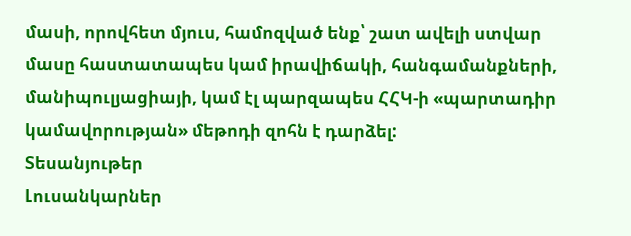մասի, որովհետ մյուս, համոզված ենք՝ շատ ավելի ստվար մասը հաստատապես կամ իրավիճակի, հանգամանքների, մանիպուլյացիայի, կամ էլ պարզապես ՀՀԿ-ի «պարտադիր կամավորության» մեթոդի զոհն է դարձել:
Տեսանյութեր
Լուսանկարներ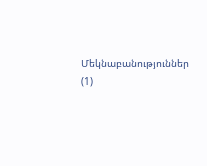Մեկնաբանություններ (1)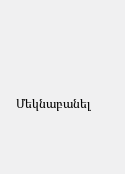Մեկնաբանել